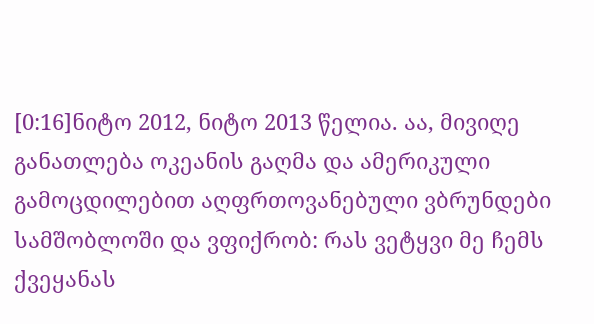[0:16]ნიტო 2012, ნიტო 2013 წელია. აა, მივიღე განათლება ოკეანის გაღმა და ამერიკული გამოცდილებით აღფრთოვანებული ვბრუნდები სამშობლოში და ვფიქრობ: რას ვეტყვი მე ჩემს ქვეყანას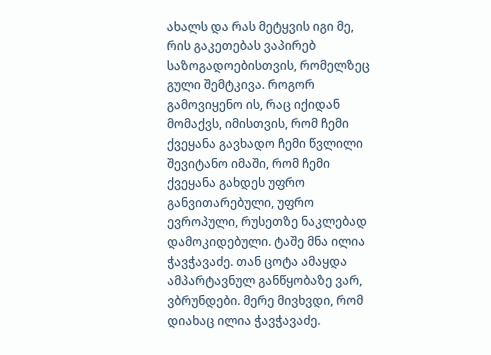ახალს და რას მეტყვის იგი მე, რის გაკეთებას ვაპირებ საზოგადოებისთვის, რომელზეც გული შემტკივა. როგორ გამოვიყენო ის, რაც იქიდან მომაქვს, იმისთვის, რომ ჩემი ქვეყანა გავხადო ჩემი წვლილი შევიტანო იმაში, რომ ჩემი ქვეყანა გახდეს უფრო განვითარებული, უფრო ევროპული, რუსეთზე ნაკლებად დამოკიდებული. ტაშე მნა ილია ჭავჭავაძე. თან ცოტა ამაყდა ამპარტავნულ განწყობაზე ვარ, ვბრუნდები. მერე მივხვდი, რომ დიახაც ილია ჭავჭავაძე.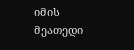იმის მეათედი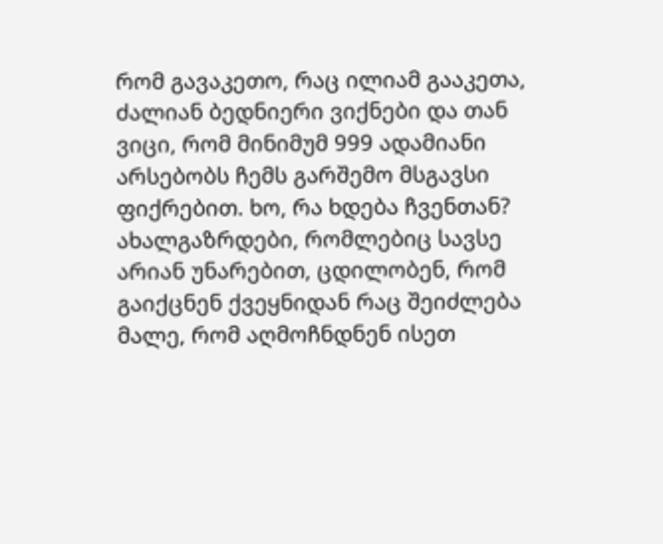რომ გავაკეთო, რაც ილიამ გააკეთა, ძალიან ბედნიერი ვიქნები და თან ვიცი, რომ მინიმუმ 999 ადამიანი არსებობს ჩემს გარშემო მსგავსი ფიქრებით. ხო, რა ხდება ჩვენთან? ახალგაზრდები, რომლებიც სავსე არიან უნარებით, ცდილობენ, რომ გაიქცნენ ქვეყნიდან რაც შეიძლება მალე, რომ აღმოჩნდნენ ისეთ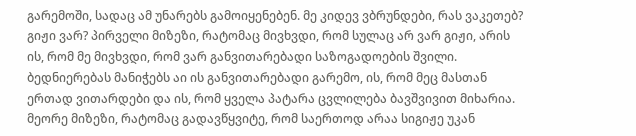გარემოში, სადაც ამ უნარებს გამოიყენებენ. მე კიდევ ვბრუნდები, რას ვაკეთებ? გიჟი ვარ? პირველი მიზეზი, რატომაც მივხვდი, რომ სულაც არ ვარ გიჟი, არის ის, რომ მე მივხვდი, რომ ვარ განვითარებადი საზოგადოების შვილი. ბედნიერებას მანიჭებს აი ის განვითარებადი გარემო, ის, რომ მეც მასთან ერთად ვითარდები და ის, რომ ყველა პატარა ცვლილება ბავშვივით მიხარია. მეორე მიზეზი, რატომაც გადავწყვიტე, რომ საერთოდ არაა სიგიჟე უკან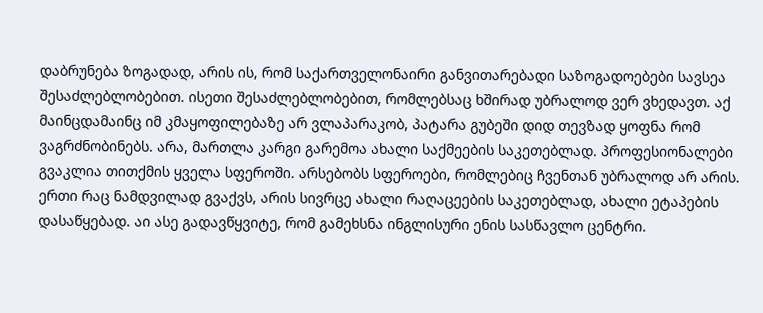დაბრუნება ზოგადად, არის ის, რომ საქართველონაირი განვითარებადი საზოგადოებები სავსეა შესაძლებლობებით. ისეთი შესაძლებლობებით, რომლებსაც ხშირად უბრალოდ ვერ ვხედავთ. აქ მაინცდამაინც იმ კმაყოფილებაზე არ ვლაპარაკობ, პატარა გუბეში დიდ თევზად ყოფნა რომ ვაგრძნობინებს. არა, მართლა კარგი გარემოა ახალი საქმეების საკეთებლად. პროფესიონალები გვაკლია თითქმის ყველა სფეროში. არსებობს სფეროები, რომლებიც ჩვენთან უბრალოდ არ არის. ერთი რაც ნამდვილად გვაქვს, არის სივრცე ახალი რაღაცეების საკეთებლად, ახალი ეტაპების დასაწყებად. აი ასე გადავწყვიტე, რომ გამეხსნა ინგლისური ენის სასწავლო ცენტრი.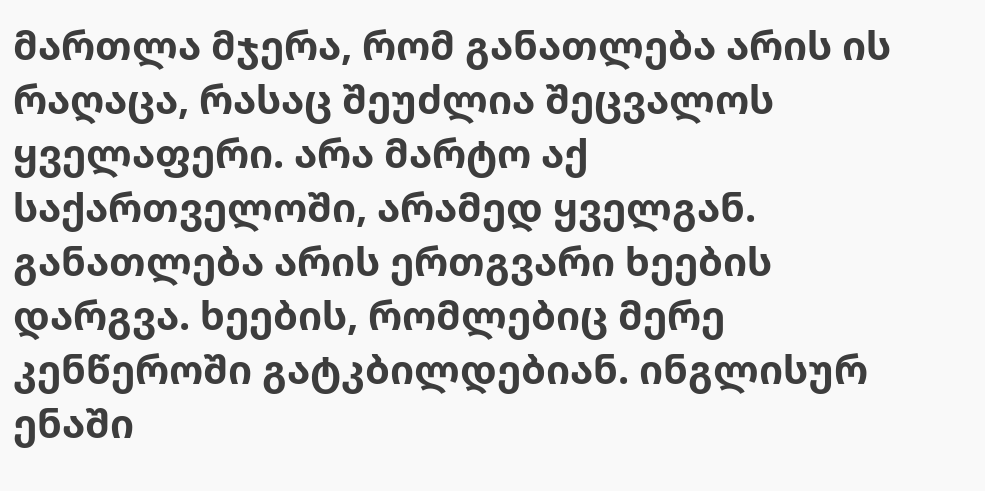მართლა მჯერა, რომ განათლება არის ის რაღაცა, რასაც შეუძლია შეცვალოს ყველაფერი. არა მარტო აქ საქართველოში, არამედ ყველგან. განათლება არის ერთგვარი ხეების დარგვა. ხეების, რომლებიც მერე კენწეროში გატკბილდებიან. ინგლისურ ენაში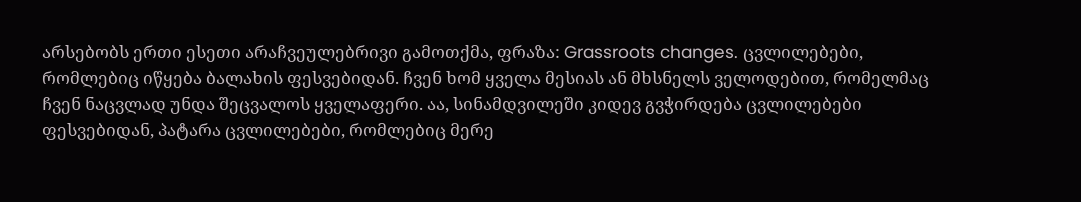არსებობს ერთი ესეთი არაჩვეულებრივი გამოთქმა, ფრაზა: Grassroots changes. ცვლილებები, რომლებიც იწყება ბალახის ფესვებიდან. ჩვენ ხომ ყველა მესიას ან მხსნელს ველოდებით, რომელმაც ჩვენ ნაცვლად უნდა შეცვალოს ყველაფერი. აა, სინამდვილეში კიდევ გვჭირდება ცვლილებები ფესვებიდან, პატარა ცვლილებები, რომლებიც მერე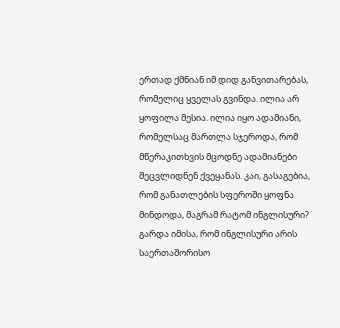ერთად ქმნიან იმ დიდ განვითარებას, რომელიც ყველას გვინდა. ილია არ ყოფილა მესია. ილია იყო ადამიანი, რომელსაც მართლა სჯეროდა, რომ მწერაკითხვის მცოდნე ადამიანები შეცვლიდნენ ქვეყანას. კაი, გასაგებია, რომ განათლების სფეროში ყოფნა მინდოდა, მაგრამ რატომ ინგლისური? გარდა იმისა, რომ ინგლისური არის საერთაშორისო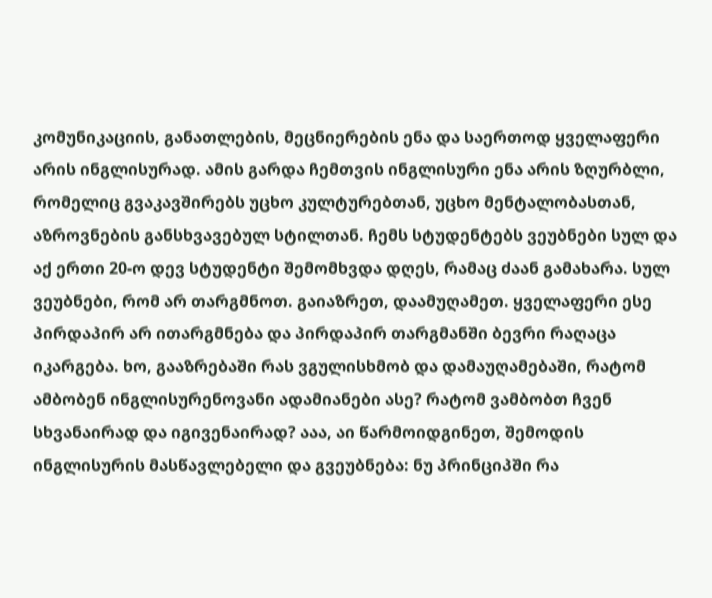კომუნიკაციის, განათლების, მეცნიერების ენა და საერთოდ ყველაფერი არის ინგლისურად. ამის გარდა ჩემთვის ინგლისური ენა არის ზღურბლი, რომელიც გვაკავშირებს უცხო კულტურებთან, უცხო მენტალობასთან, აზროვნების განსხვავებულ სტილთან. ჩემს სტუდენტებს ვეუბნები სულ და აქ ერთი 20-ო დევ სტუდენტი შემომხვდა დღეს, რამაც ძაან გამახარა. სულ ვეუბნები, რომ არ თარგმნოთ. გაიაზრეთ, დაამუღამეთ. ყველაფერი ესე პირდაპირ არ ითარგმნება და პირდაპირ თარგმანში ბევრი რაღაცა იკარგება. ხო, გააზრებაში რას ვგულისხმობ და დამაუღამებაში, რატომ ამბობენ ინგლისურენოვანი ადამიანები ასე? რატომ ვამბობთ ჩვენ სხვანაირად და იგივენაირად? ააა, აი წარმოიდგინეთ, შემოდის ინგლისურის მასწავლებელი და გვეუბნება: ნუ პრინციპში რა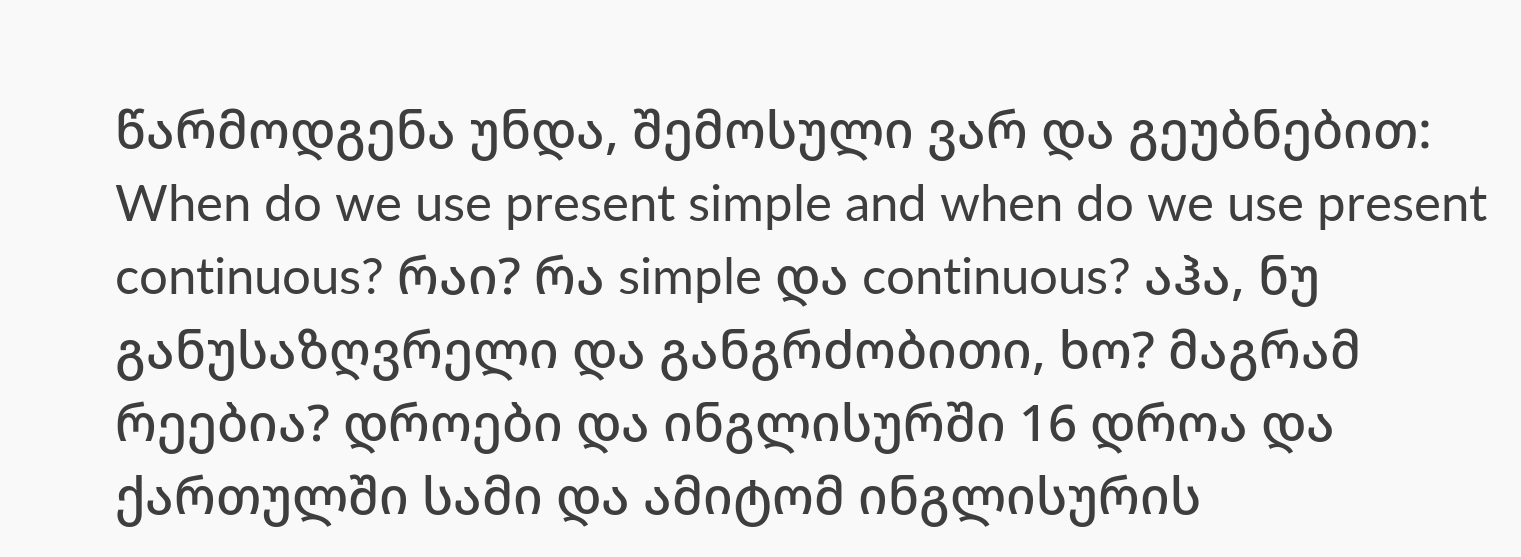წარმოდგენა უნდა, შემოსული ვარ და გეუბნებით: When do we use present simple and when do we use present continuous? რაი? რა simple და continuous? აჰა, ნუ განუსაზღვრელი და განგრძობითი, ხო? მაგრამ რეებია? დროები და ინგლისურში 16 დროა და ქართულში სამი და ამიტომ ინგლისურის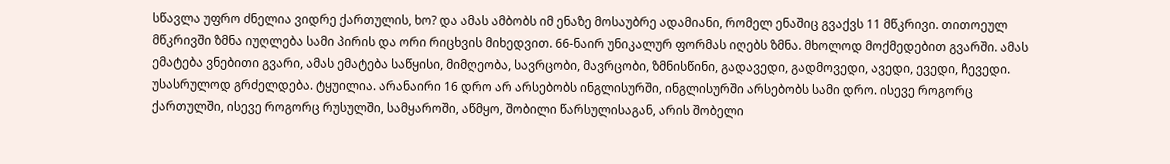სწავლა უფრო ძნელია ვიდრე ქართულის, ხო? და ამას ამბობს იმ ენაზე მოსაუბრე ადამიანი, რომელ ენაშიც გვაქვს 11 მწკრივი. თითოეულ მწკრივში ზმნა იუღლება სამი პირის და ორი რიცხვის მიხედვით. 66-ნაირ უნიკალურ ფორმას იღებს ზმნა. მხოლოდ მოქმედებით გვარში. ამას ემატება ვნებითი გვარი, ამას ემატება საწყისი, მიმღეობა, სავრცობი, მავრცობი, ზმნისწინი, გადავედი, გადმოვედი, ავედი, ევედი, ჩევედი. უსასრულოდ გრძელდება. ტყუილია. არანაირი 16 დრო არ არსებობს ინგლისურში, ინგლისურში არსებობს სამი დრო. ისევე როგორც ქართულში, ისევე როგორც რუსულში, სამყაროში, აწმყო, შობილი წარსულისაგან, არის შობელი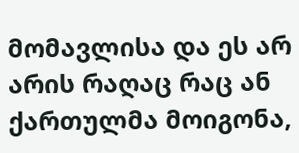მომავლისა და ეს არ არის რაღაც რაც ან ქართულმა მოიგონა,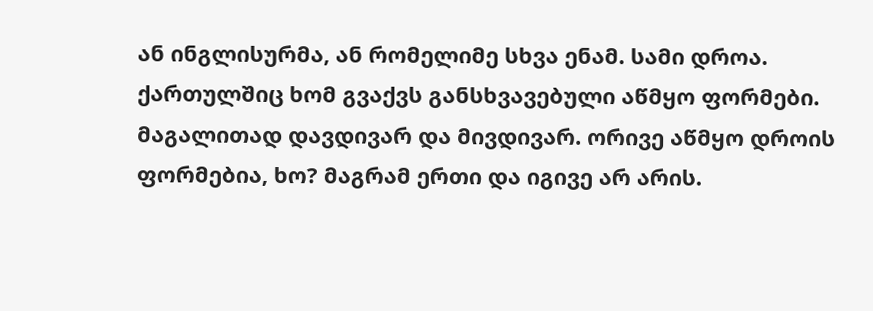ან ინგლისურმა, ან რომელიმე სხვა ენამ. სამი დროა. ქართულშიც ხომ გვაქვს განსხვავებული აწმყო ფორმები. მაგალითად დავდივარ და მივდივარ. ორივე აწმყო დროის ფორმებია, ხო? მაგრამ ერთი და იგივე არ არის.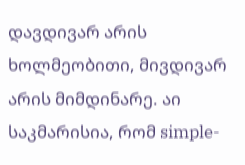დავდივარ არის ხოლმეობითი, მივდივარ არის მიმდინარე. აი საკმარისია, რომ simple-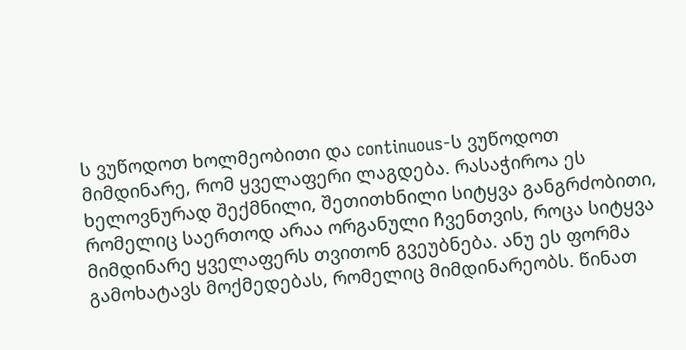ს ვუწოდოთ ხოლმეობითი და continuous-ს ვუწოდოთ მიმდინარე, რომ ყველაფერი ლაგდება. რასაჭიროა ეს ხელოვნურად შექმნილი, შეთითხნილი სიტყვა განგრძობითი, რომელიც საერთოდ არაა ორგანული ჩვენთვის, როცა სიტყვა მიმდინარე ყველაფერს თვითონ გვეუბნება. ანუ ეს ფორმა გამოხატავს მოქმედებას, რომელიც მიმდინარეობს. წინათ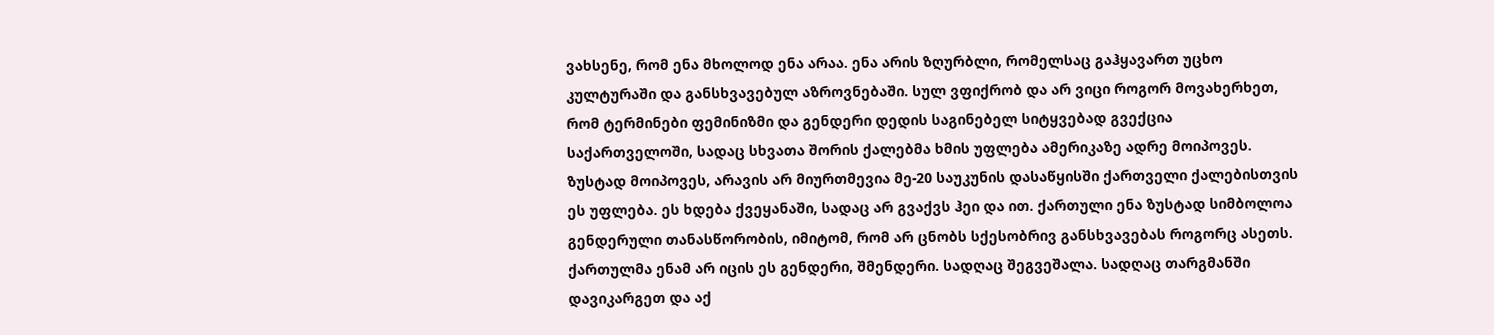ვახსენე, რომ ენა მხოლოდ ენა არაა. ენა არის ზღურბლი, რომელსაც გაჰყავართ უცხო კულტურაში და განსხვავებულ აზროვნებაში. სულ ვფიქრობ და არ ვიცი როგორ მოვახერხეთ, რომ ტერმინები ფემინიზმი და გენდერი დედის საგინებელ სიტყვებად გვექცია საქართველოში, სადაც სხვათა შორის ქალებმა ხმის უფლება ამერიკაზე ადრე მოიპოვეს. ზუსტად მოიპოვეს, არავის არ მიურთმევია მე-20 საუკუნის დასაწყისში ქართველი ქალებისთვის ეს უფლება. ეს ხდება ქვეყანაში, სადაც არ გვაქვს ჰეი და ით. ქართული ენა ზუსტად სიმბოლოა გენდერული თანასწორობის, იმიტომ, რომ არ ცნობს სქესობრივ განსხვავებას როგორც ასეთს. ქართულმა ენამ არ იცის ეს გენდერი, შმენდერი. სადღაც შეგვეშალა. სადღაც თარგმანში დავიკარგეთ და აქ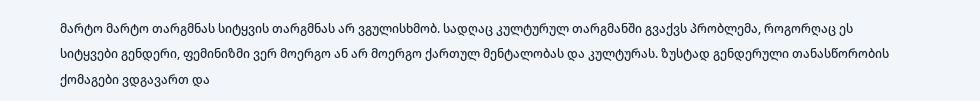მარტო მარტო თარგმნას სიტყვის თარგმნას არ ვგულისხმობ. სადღაც კულტურულ თარგმანში გვაქვს პრობლემა, როგორღაც ეს სიტყვები გენდერი, ფემინიზმი ვერ მოერგო ან არ მოერგო ქართულ მენტალობას და კულტურას. ზუსტად გენდერული თანასწორობის ქომაგები ვდგავართ და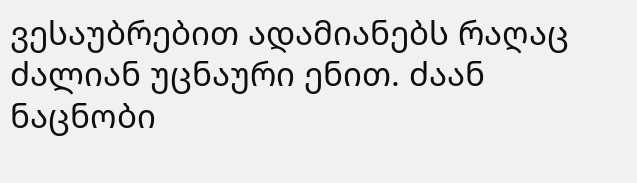ვესაუბრებით ადამიანებს რაღაც ძალიან უცნაური ენით. ძაან ნაცნობი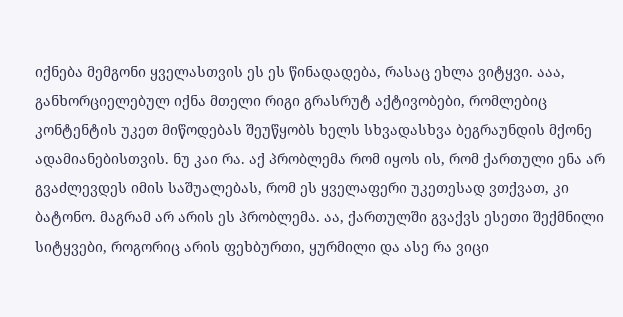იქნება მემგონი ყველასთვის ეს ეს წინადადება, რასაც ეხლა ვიტყვი. ააა, განხორციელებულ იქნა მთელი რიგი გრასრუტ აქტივობები, რომლებიც კონტენტის უკეთ მიწოდებას შეუწყობს ხელს სხვადასხვა ბეგრაუნდის მქონე ადამიანებისთვის. ნუ კაი რა. აქ პრობლემა რომ იყოს ის, რომ ქართული ენა არ გვაძლევდეს იმის საშუალებას, რომ ეს ყველაფერი უკეთესად ვთქვათ, კი ბატონო. მაგრამ არ არის ეს პრობლემა. აა, ქართულში გვაქვს ესეთი შექმნილი სიტყვები, როგორიც არის ფეხბურთი, ყურმილი და ასე რა ვიცი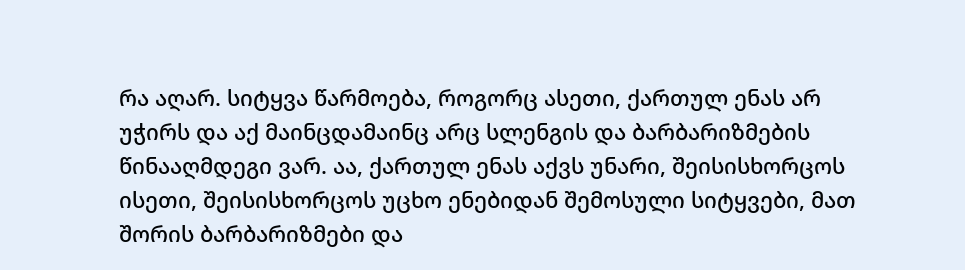რა აღარ. სიტყვა წარმოება, როგორც ასეთი, ქართულ ენას არ უჭირს და აქ მაინცდამაინც არც სლენგის და ბარბარიზმების წინააღმდეგი ვარ. აა, ქართულ ენას აქვს უნარი, შეისისხორცოს ისეთი, შეისისხორცოს უცხო ენებიდან შემოსული სიტყვები, მათ შორის ბარბარიზმები და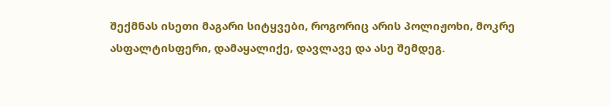შექმნას ისეთი მაგარი სიტყვები, როგორიც არის პოლიჟოხი, მოკრე ასფალტისფერი, დამაყალიქე, დავლავე და ასე შემდეგ.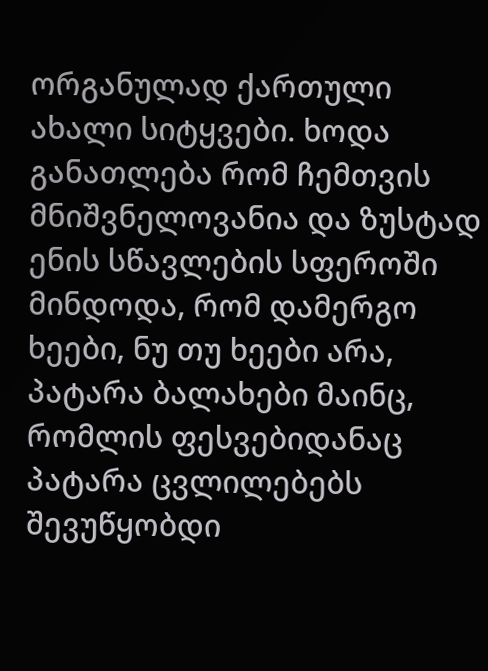ორგანულად ქართული ახალი სიტყვები. ხოდა განათლება რომ ჩემთვის მნიშვნელოვანია და ზუსტად ენის სწავლების სფეროში მინდოდა, რომ დამერგო ხეები, ნუ თუ ხეები არა, პატარა ბალახები მაინც, რომლის ფესვებიდანაც პატარა ცვლილებებს შევუწყობდი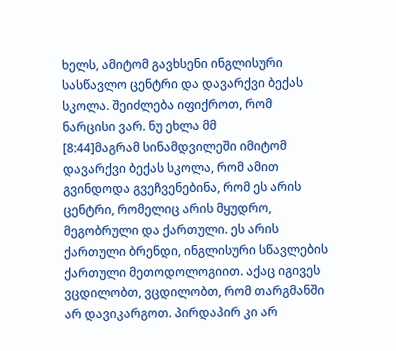ხელს, ამიტომ გავხსენი ინგლისური სასწავლო ცენტრი და დავარქვი ბექას სკოლა. შეიძლება იფიქროთ, რომ ნარცისი ვარ. ნუ ეხლა მმ
[8:44]მაგრამ სინამდვილეში იმიტომ დავარქვი ბექას სკოლა, რომ ამით გვინდოდა გვეჩვენებინა, რომ ეს არის ცენტრი, რომელიც არის მყუდრო, მეგობრული და ქართული. ეს არის ქართული ბრენდი, ინგლისური სწავლების ქართული მეთოდოლოგიით. აქაც იგივეს ვცდილობთ, ვცდილობთ, რომ თარგმანში არ დავიკარგოთ. პირდაპირ კი არ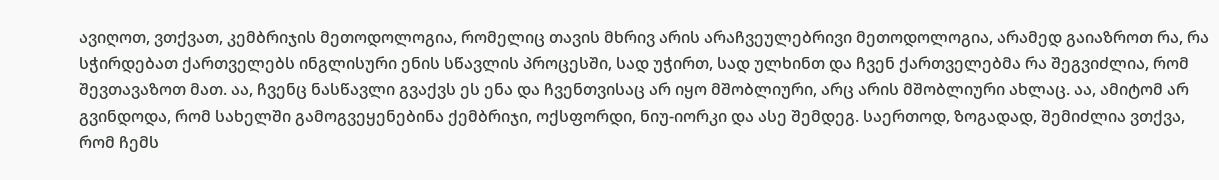ავიღოთ, ვთქვათ, კემბრიჯის მეთოდოლოგია, რომელიც თავის მხრივ არის არაჩვეულებრივი მეთოდოლოგია, არამედ გაიაზროთ რა, რა სჭირდებათ ქართველებს ინგლისური ენის სწავლის პროცესში, სად უჭირთ, სად ულხინთ და ჩვენ ქართველებმა რა შეგვიძლია, რომ შევთავაზოთ მათ. აა, ჩვენც ნასწავლი გვაქვს ეს ენა და ჩვენთვისაც არ იყო მშობლიური, არც არის მშობლიური ახლაც. აა, ამიტომ არ გვინდოდა, რომ სახელში გამოგვეყენებინა ქემბრიჯი, ოქსფორდი, ნიუ-იორკი და ასე შემდეგ. საერთოდ, ზოგადად, შემიძლია ვთქვა, რომ ჩემს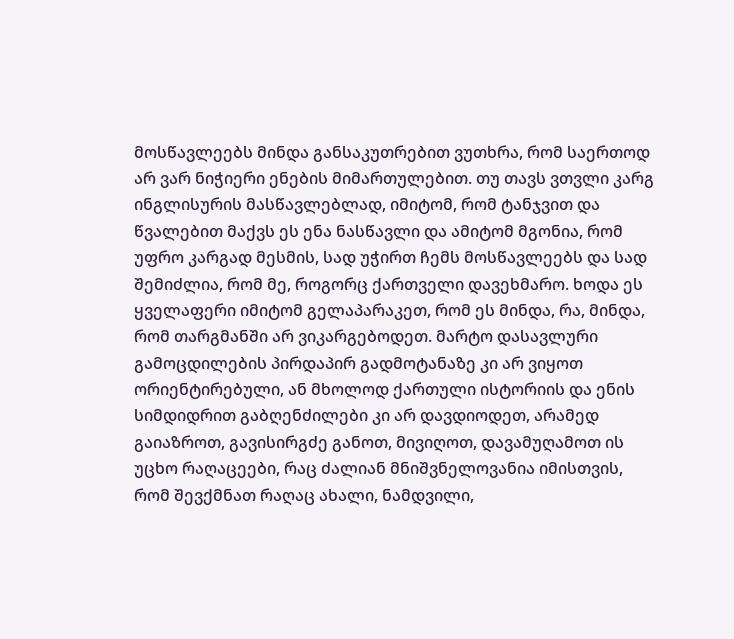მოსწავლეებს მინდა განსაკუთრებით ვუთხრა, რომ საერთოდ არ ვარ ნიჭიერი ენების მიმართულებით. თუ თავს ვთვლი კარგ ინგლისურის მასწავლებლად, იმიტომ, რომ ტანჯვით და წვალებით მაქვს ეს ენა ნასწავლი და ამიტომ მგონია, რომ უფრო კარგად მესმის, სად უჭირთ ჩემს მოსწავლეებს და სად შემიძლია, რომ მე, როგორც ქართველი დავეხმარო. ხოდა ეს ყველაფერი იმიტომ გელაპარაკეთ, რომ ეს მინდა, რა, მინდა, რომ თარგმანში არ ვიკარგებოდეთ. მარტო დასავლური გამოცდილების პირდაპირ გადმოტანაზე კი არ ვიყოთ ორიენტირებული, ან მხოლოდ ქართული ისტორიის და ენის სიმდიდრით გაბღენძილები კი არ დავდიოდეთ, არამედ გაიაზროთ, გავისირგძე განოთ, მივიღოთ, დავამუღამოთ ის უცხო რაღაცეები, რაც ძალიან მნიშვნელოვანია იმისთვის, რომ შევქმნათ რაღაც ახალი, ნამდვილი,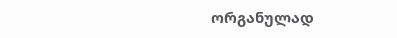ორგანულად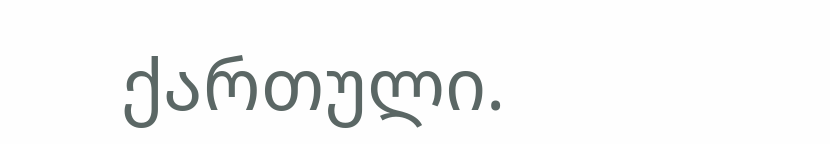ქართული.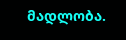მადლობა.